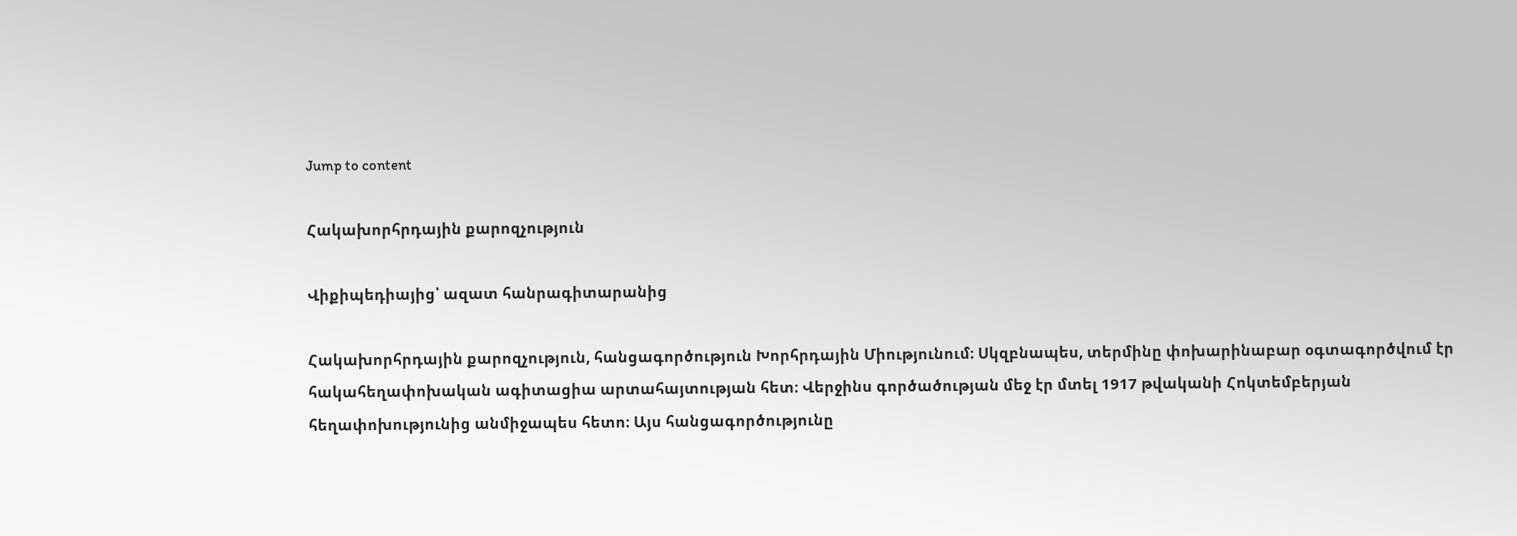Jump to content

Հակախորհրդային քարոզչություն

Վիքիպեդիայից՝ ազատ հանրագիտարանից

Հակախորհրդային քարոզչություն, հանցագործություն Խորհրդային Միությունում։ Սկզբնապես, տերմինը փոխարինաբար օգտագործվում էր հակահեղափոխական ագիտացիա արտահայտության հետ։ Վերջինս գործածության մեջ էր մտել 1917 թվականի Հոկտեմբերյան հեղափոխությունից անմիջապես հետո։ Այս հանցագործությունը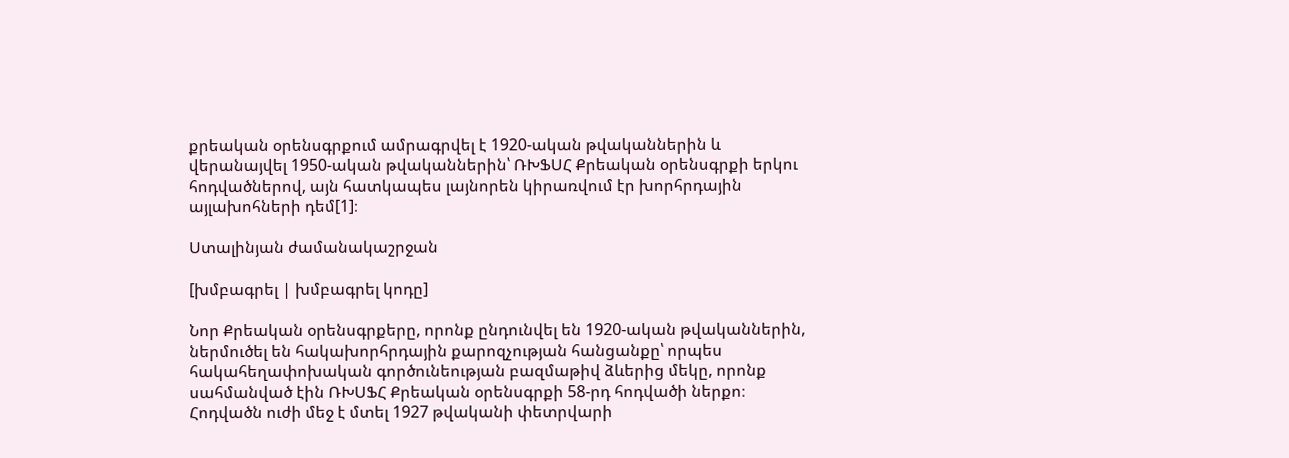քրեական օրենսգրքում ամրագրվել է 1920-ական թվականներին և վերանայվել 1950-ական թվականներին՝ ՌԽՖՍՀ Քրեական օրենսգրքի երկու հոդվածներով, այն հատկապես լայնորեն կիրառվում էր խորհրդային այլախոհների դեմ[1]։

Ստալինյան ժամանակաշրջան

[խմբագրել | խմբագրել կոդը]

Նոր Քրեական օրենսգրքերը, որոնք ընդունվել են 1920-ական թվականներին, ներմուծել են հակախորհրդային քարոզչության հանցանքը՝ որպես հակահեղափոխական գործունեության բազմաթիվ ձևերից մեկը, որոնք սահմանված էին ՌԽՍՖՀ Քրեական օրենսգրքի 58-րդ հոդվածի ներքո։ Հոդվածն ուժի մեջ է մտել 1927 թվականի փետրվարի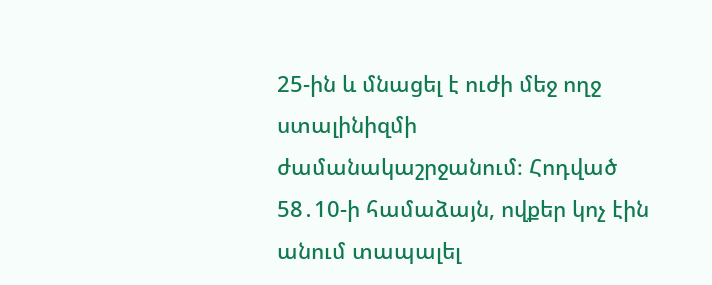25-ին և մնացել է ուժի մեջ ողջ ստալինիզմի ժամանակաշրջանում։ Հոդված 58․10-ի համաձայն, ովքեր կոչ էին անում տապալել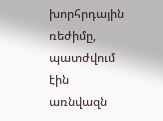խորհրդային ռեժիմը, պատժվում էին առնվազն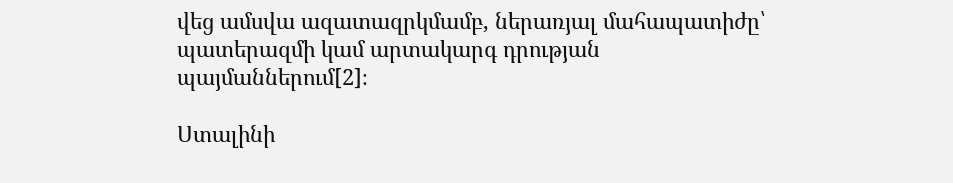վեց ամսվա ազատազրկմամբ, ներառյալ մահապատիժը՝ պատերազմի կամ արտակարգ դրության պայմաններում[2]։

Ստալինի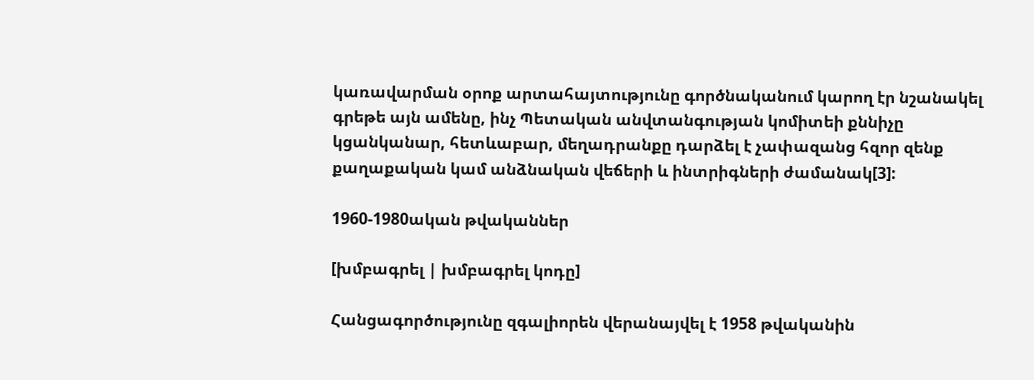կառավարման օրոք արտահայտությունը գործնականում կարող էր նշանակել գրեթե այն ամենը, ինչ Պետական անվտանգության կոմիտեի քննիչը կցանկանար, հետևաբար, մեղադրանքը դարձել է չափազանց հզոր զենք քաղաքական կամ անձնական վեճերի և ինտրիգների ժամանակ[3]:

1960-1980ական թվականներ

[խմբագրել | խմբագրել կոդը]

Հանցագործությունը զգալիորեն վերանայվել է 1958 թվականին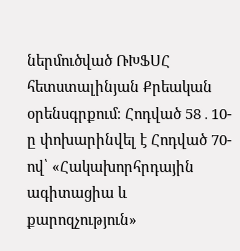ներմուծված ՌԽՖՍՀ հետստալինյան Քրեական օրենսգրքում։ Հոդված 58․10-ը փոխարինվել է Հոդված 70-ով՝ «Հակախորհրդային ագիտացիա և քարոզչություն»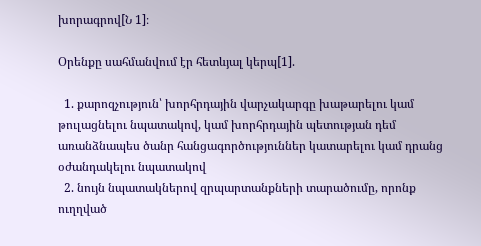խորագրով[Ն 1]։

Օրենքը սահմանվում էր հետևյալ կերպ[1].

  1. քարոզչություն՝ խորհրդային վարչակարգը խաթարելու կամ թուլացնելու նպատակով, կամ խորհրդային պետության դեմ առանձնապես ծանր հանցագործություններ կատարելու կամ դրանց օժանդակելու նպատակով
  2. նույն նպատակներով զրպարտանքների տարածումը, որոնք ուղղված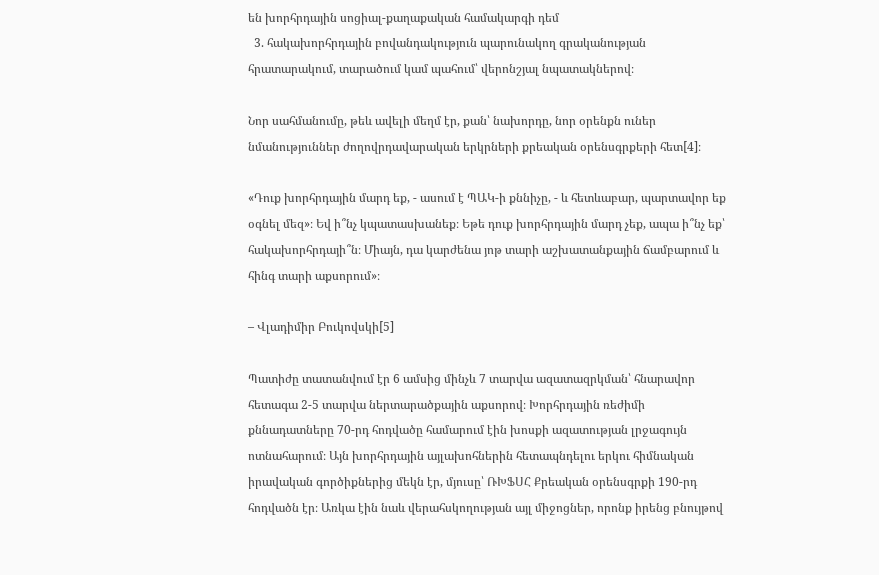են խորհրդային սոցիալ-քաղաքական համակարգի դեմ
  3. հակախորհրդային բովանդակություն պարունակող գրականության հրատարակում, տարածում կամ պահում՝ վերոնշյալ նպատակներով։

Նոր սահմանումը, թեև ավելի մեղմ էր, քան՝ նախորդը, նոր օրենքն ուներ նմանություններ ժողովրդավարական երկրների քրեական օրենսգրքերի հետ[4]։

«Դուք խորհրդային մարդ եք, - ասում է ՊԱԿ-ի քննիչը, - և հետևաբար, պարտավոր եք օգնել մեզ»։ Եվ ի՞նչ կպատասխանեք։ Եթե դուք խորհրդային մարդ չեք, ապա ի՞նչ եք՝ հակախորհրդայի՞ն։ Միայն, դա կարժենա յոթ տարի աշխատանքային ճամբարում և հինգ տարի աքսորում»։

– Վլադիմիր Բուկովսկի[5]

Պատիժը տատանվում էր 6 ամսից մինչև 7 տարվա ազատազրկման՝ հնարավոր հետագա 2-5 տարվա ներտարածքային աքսորով։ Խորհրդային ռեժիմի քննադատները 70-րդ հոդվածը համարում էին խոսքի ազատության լրջագույն ոտնահարում։ Այն խորհրդային այլախոհներին հետապնդելու երկու հիմնական իրավական գործիքներից մեկն էր, մյուսը՝ ՌԽՖՍՀ Քրեական օրենսգրքի 190-րդ հոդվածն էր։ Առկա էին նաև վերահսկողության այլ միջոցներ, որոնք իրենց բնույթով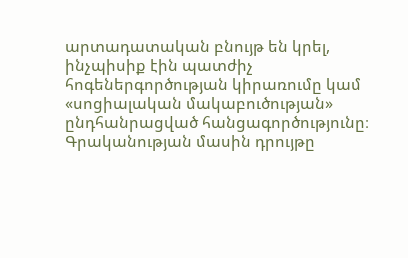արտադատական բնույթ են կրել, ինչպիսիք էին պատժիչ հոգեներգործության կիրառումը կամ «սոցիալական մակաբուծության» ընդհանրացված հանցագործությունը։ Գրականության մասին դրույթը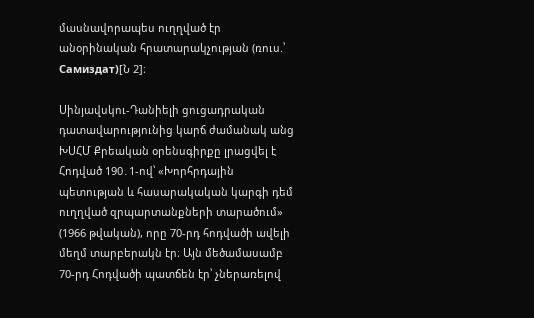մասնավորապես ուղղված էր անօրինական հրատարակչության (ռուս.՝ Самиздат)[Ն 2]։

Սինյավսկու-Դանիելի ցուցադրական դատավարությունից կարճ ժամանակ անց ԽՍՀՄ Քրեական օրենսգիրքը լրացվել է Հոդված 190․1-ով՝ «Խորհրդային պետության և հասարակական կարգի դեմ ուղղված զրպարտանքների տարածում» (1966 թվական), որը 70-րդ հոդվածի ավելի մեղմ տարբերակն էր։ Այն մեծամասամբ 70-րդ Հոդվածի պատճեն էր՝ չներառելով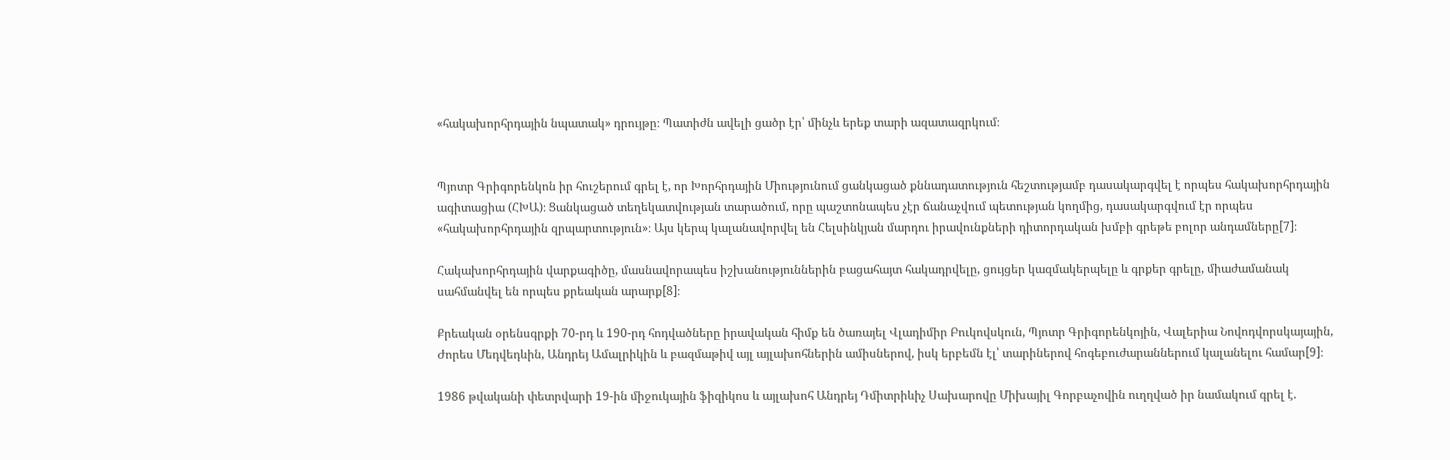«հակախորհրդային նպատակ» դրույթը։ Պատիժն ավելի ցածր էր՝ մինչև երեք տարի ազատազրկում։


Պյոտր Գրիգորենկոն իր հուշերում գրել է, որ Խորհրդային Միությունում ցանկացած քննադատություն հեշտությամբ դասակարգվել է որպես հակախորհրդային ագիտացիա (ՀԽԱ)։ Ցանկացած տեղեկատվության տարածում, որը պաշտոնապես չէր ճանաչվում պետության կողմից, դասակարգվում էր որպես «հակախորհրդային զրպարտություն»։ Այս կերպ կալանավորվել են Հելսինկյան մարդու իրավունքների դիտորդական խմբի գրեթե բոլոր անդամները[7]։

Հակախորհրդային վարքագիծը, մասնավորապես իշխանություններին բացահայտ հակադրվելը, ցույցեր կազմակերպելը և գրքեր գրելը, միաժամանակ սահմանվել են որպես քրեական արարք[8]։

Քրեական օրենսգրքի 70-րդ և 190-րդ հոդվածները իրավական հիմք են ծառայել Վլադիմիր Բուկովսկուն, Պյոտր Գրիգորենկոյին, Վալերիա Նովոդվորսկայային, Ժորես Մեդվեդևին, Անդրեյ Ամալրիկին և բազմաթիվ այլ այլախոհներին ամիսներով, իսկ երբեմն էլ՝ տարիներով հոգեբուժարաններում կալանելու համար[9]։

1986 թվականի փետրվարի 19-ին միջուկային ֆիզիկոս և այլախոհ Անդրեյ Դմիտրիևիչ Սախարովը Միխայիլ Գորբաչովին ուղղված իր նամակում գրել է.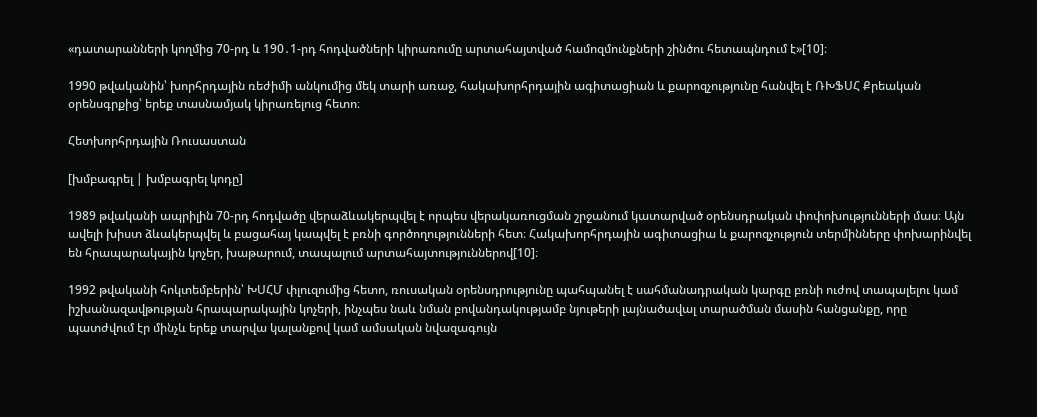«դատարանների կողմից 70-րդ և 190․1-րդ հոդվածների կիրառումը արտահայտված համոզմունքների շինծու հետապնդում է»[10]։

1990 թվականին՝ խորհրդային ռեժիմի անկումից մեկ տարի առաջ, հակախորհրդային ագիտացիան և քարոզչությունը հանվել է ՌԽՖՍՀ Քրեական օրենսգրքից՝ երեք տասնամյակ կիրառելուց հետո։

Հետխորհրդային Ռուսաստան

[խմբագրել | խմբագրել կոդը]

1989 թվականի ապրիլին 70-րդ հոդվածը վերաձևակերպվել է որպես վերակառուցման շրջանում կատարված օրենսդրական փոփոխությունների մաս։ Այն ավելի խիստ ձևակերպվել և բացահայ կապվել է բռնի գործողությունների հետ։ Հակախորհրդային ագիտացիա և քարոզչություն տերմինները փոխարինվել են հրապարակային կոչեր, խաթարում, տապալում արտահայտություններով[10]։

1992 թվականի հոկտեմբերին՝ ԽՍՀՄ փլուզումից հետո, ռուսական օրենսդրությունը պահպանել է սահմանադրական կարգը բռնի ուժով տապալելու կամ իշխանազավթության հրապարակային կոչերի, ինչպես նաև նման բովանդակությամբ նյութերի լայնածավալ տարածման մասին հանցանքը, որը պատժվում էր մինչև երեք տարվա կալանքով կամ ամսական նվազագույն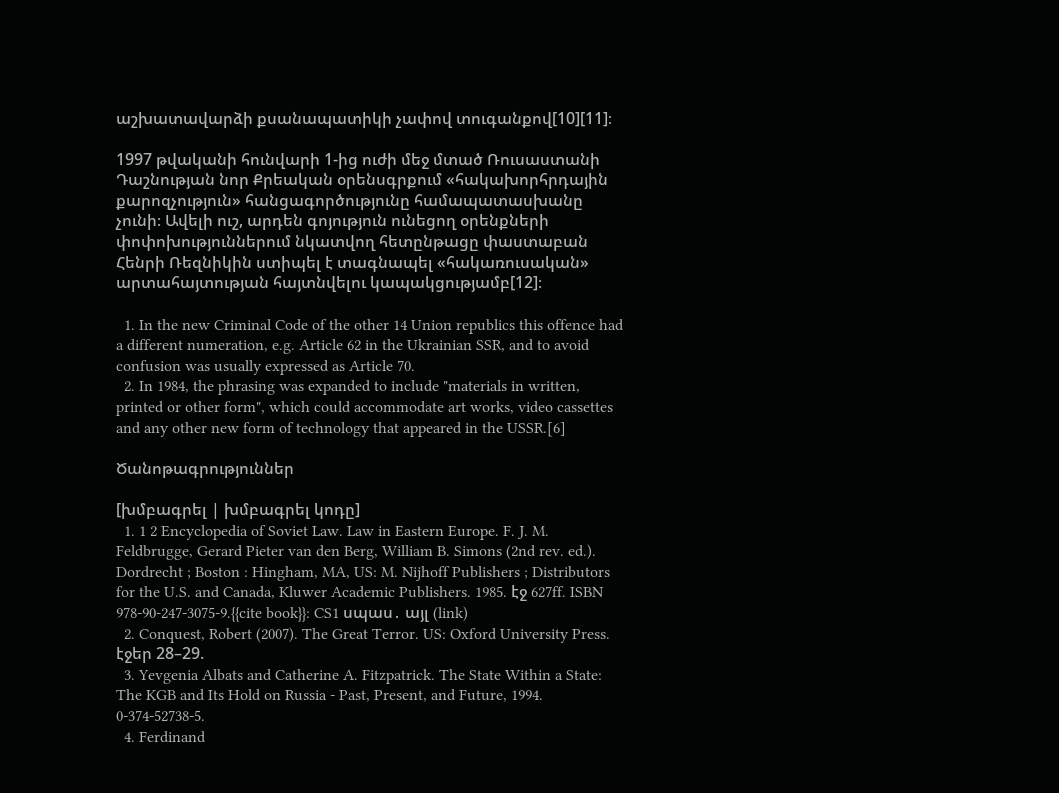աշխատավարձի քսանապատիկի չափով տուգանքով[10][11]։

1997 թվականի հունվարի 1-ից ուժի մեջ մտած Ռուսաստանի Դաշնության նոր Քրեական օրենսգրքում «հակախորհրդային քարոզչություն» հանցագործությունը համապատասխանը չունի։ Ավելի ուշ, արդեն գոյություն ունեցող օրենքների փոփոխություններում նկատվող հետընթացը փաստաբան Հենրի Ռեզնիկին ստիպել է տագնապել «հակառուսական» արտահայտության հայտնվելու կապակցությամբ[12]։

  1. In the new Criminal Code of the other 14 Union republics this offence had a different numeration, e.g. Article 62 in the Ukrainian SSR, and to avoid confusion was usually expressed as Article 70.
  2. In 1984, the phrasing was expanded to include "materials in written, printed or other form", which could accommodate art works, video cassettes and any other new form of technology that appeared in the USSR.[6]

Ծանոթագրություններ

[խմբագրել | խմբագրել կոդը]
  1. 1 2 Encyclopedia of Soviet Law. Law in Eastern Europe. F. J. M. Feldbrugge, Gerard Pieter van den Berg, William B. Simons (2nd rev. ed.). Dordrecht ; Boston : Hingham, MA, US: M. Nijhoff Publishers ; Distributors for the U.S. and Canada, Kluwer Academic Publishers. 1985. էջ 627ff. ISBN 978-90-247-3075-9.{{cite book}}: CS1 սպաս․ այլ (link)
  2. Conquest, Robert (2007). The Great Terror. US: Oxford University Press. էջեր 28–29.
  3. Yevgenia Albats and Catherine A. Fitzpatrick. The State Within a State: The KGB and Its Hold on Russia - Past, Present, and Future, 1994. 0-374-52738-5.
  4. Ferdinand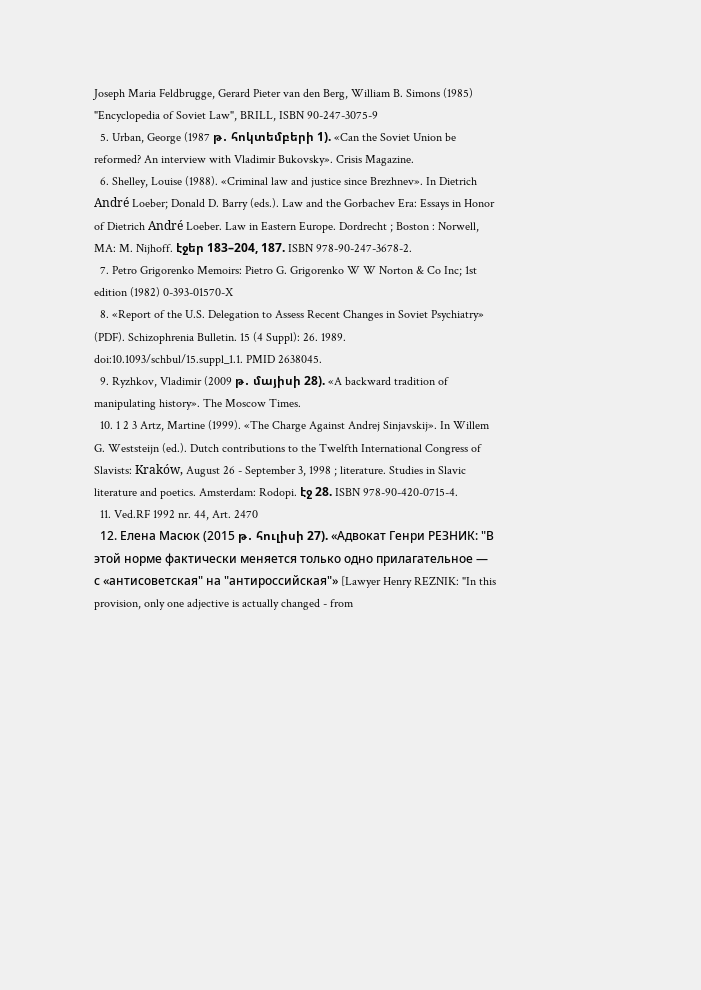Joseph Maria Feldbrugge, Gerard Pieter van den Berg, William B. Simons (1985) "Encyclopedia of Soviet Law", BRILL, ISBN 90-247-3075-9
  5. Urban, George (1987 թ․ հոկտեմբերի 1). «Can the Soviet Union be reformed? An interview with Vladimir Bukovsky». Crisis Magazine.
  6. Shelley, Louise (1988). «Criminal law and justice since Brezhnev». In Dietrich André Loeber; Donald D. Barry (eds.). Law and the Gorbachev Era: Essays in Honor of Dietrich André Loeber. Law in Eastern Europe. Dordrecht ; Boston : Norwell, MA: M. Nijhoff. էջեր 183–204, 187. ISBN 978-90-247-3678-2.
  7. Petro Grigorenko Memoirs: Pietro G. Grigorenko W W Norton & Co Inc; 1st edition (1982) 0-393-01570-X
  8. «Report of the U.S. Delegation to Assess Recent Changes in Soviet Psychiatry» (PDF). Schizophrenia Bulletin. 15 (4 Suppl): 26. 1989. doi:10.1093/schbul/15.suppl_1.1. PMID 2638045.
  9. Ryzhkov, Vladimir (2009 թ․ մայիսի 28). «A backward tradition of manipulating history». The Moscow Times.
  10. 1 2 3 Artz, Martine (1999). «The Charge Against Andrej Sinjavskij». In Willem G. Weststeijn (ed.). Dutch contributions to the Twelfth International Congress of Slavists: Kraków, August 26 - September 3, 1998 ; literature. Studies in Slavic literature and poetics. Amsterdam: Rodopi. էջ 28. ISBN 978-90-420-0715-4.
  11. Ved.RF 1992 nr. 44, Art. 2470
  12. Елена Масюк (2015 թ․ հուլիսի 27). «Адвокат Генри РЕЗНИК: "В этой норме фактически меняется только одно прилагательное — с «антисоветская" на "антироссийская"» [Lawyer Henry REZNIK: "In this provision, only one adjective is actually changed - from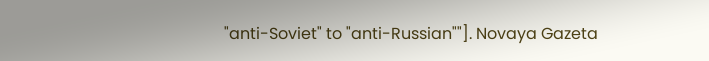"anti-Soviet" to "anti-Russian""]. Novaya Gazeta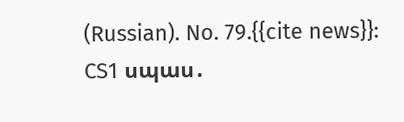(Russian). No. 79.{{cite news}}: CS1 սպաս․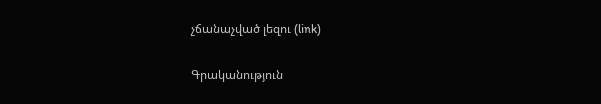չճանաչված լեզու (link)

Գրականություն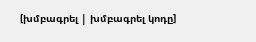[խմբագրել | խմբագրել կոդը]